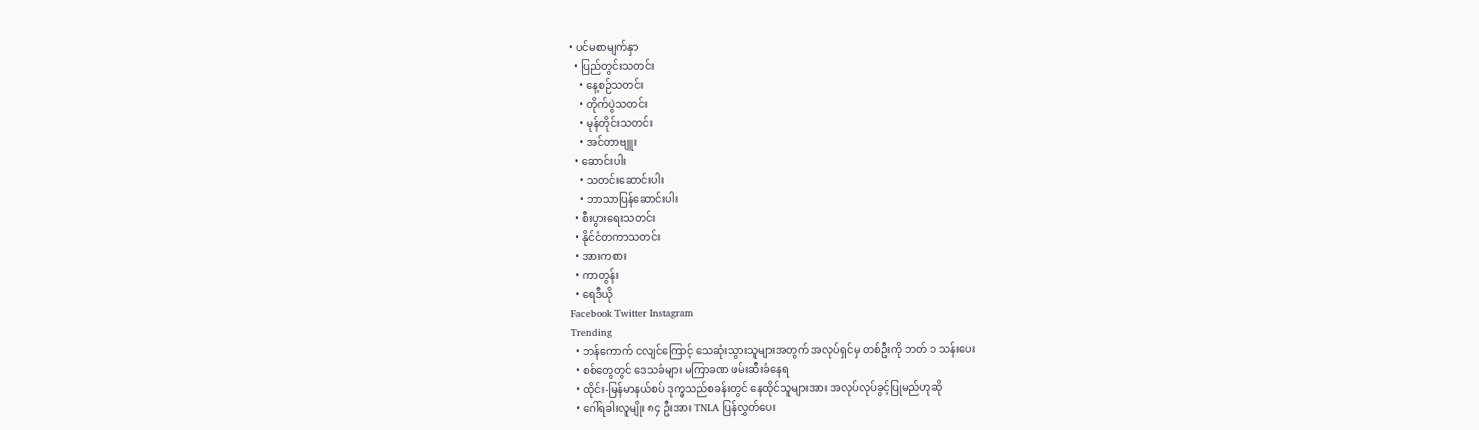• ပင်မစာမျက်နှာ
  • ပြည်တွင်းသတင်း
    • နေ့စဉ်သတင်း
    • တိုက်ပွဲသတင်း
    • မုန်တိုင်းသတင်း
    • အင်တာဗျူး
  • ဆောင်းပါး
    • သတင်းဆောင်းပါး
    • ဘာသာပြန်ဆောင်းပါး
  • စီးပွားရေးသတင်း
  • နိုင်ငံတကာသတင်း
  • အားကစား
  • ကာတွန်း
  • ရေဒီယို
Facebook Twitter Instagram
Trending
  • ဘန်ကောက် ငလျင်ကြောင့် သေဆုံးသွားသူများအတွက် အလုပ်ရှင်မှ တစ်ဦးကို ဘတ် ၁ သန်းပေး
  • စစ်တွေတွင် ဒေသခံများ မကြာခဏ ဖမ်းဆီးခံနေရ
  • ထိုင်း-မြန်မာနယ်စပ် ဒုက္ခသည်စခန်းတွင် နေထိုင်သူများအား အလုပ်လုပ်ခွင့်ပြုမည်ဟုဆို
  • ဂေါ်ရခါးလူမျိုး ၈၄ ဦးအား TNLA ပြန်လွှတ်ပေး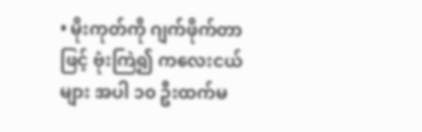• မိုးကုတ်ကို ဂျက်ဖိုက်တာဖြင့် ဗုံးကြဲ၍ ကလေးငယ်များ အပါ ၁၀ ဦးထက်မ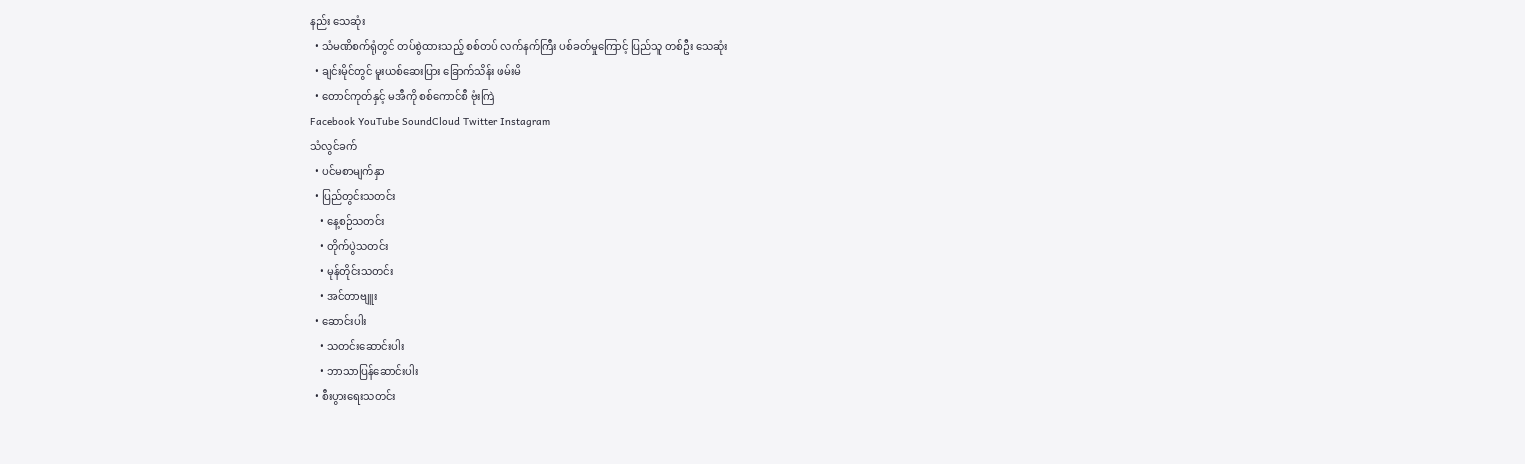နည်း သေဆုံး
  • သံမဏိစက်ရုံတွင် တပ်စွဲထားသည့် စစ်တပ် လက်နက်ကြီး ပစ်ခတ်မှုကြောင့် ပြည်သူ တစ်ဦး သေဆုံး
  • ချင်းမိုင်တွင် မူးယစ်ဆေးပြား ခြောက်သိန်း ဖမ်းမိ
  • တောင်ကုတ်နှင့် မအီကို စစ်ကောင်စီ ဗုံးကြဲ
Facebook YouTube SoundCloud Twitter Instagram
သံလွင်ခက်
  • ပင်မစာမျက်နှာ
  • ပြည်တွင်းသတင်း
    • နေ့စဉ်သတင်း
    • တိုက်ပွဲသတင်း
    • မုန်တိုင်းသတင်း
    • အင်တာဗျူး
  • ဆောင်းပါး
    • သတင်းဆောင်းပါး
    • ဘာသာပြန်ဆောင်းပါး
  • စီးပွားရေးသတင်း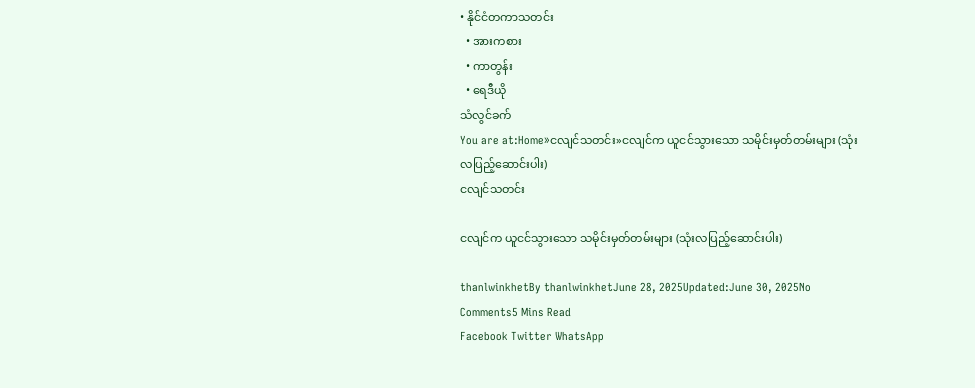• နိုင်ငံတကာသတင်း
  • အားကစား
  • ကာတွန်း
  • ရေဒီယို
သံလွင်ခက်
You are at:Home»ငလျင်သတင်း»ငလျင်က ယူငင်သွားသော သမိုင်းမှတ်တမ်းများ (သုံးလပြည့်ဆောင်းပါး)
ငလျင်သတင်း

ငလျင်က ယူငင်သွားသော သမိုင်းမှတ်တမ်းများ (သုံးလပြည့်ဆောင်းပါး)

thanlwinkhetBy thanlwinkhetJune 28, 2025Updated:June 30, 2025No Comments5 Mins Read
Facebook Twitter WhatsApp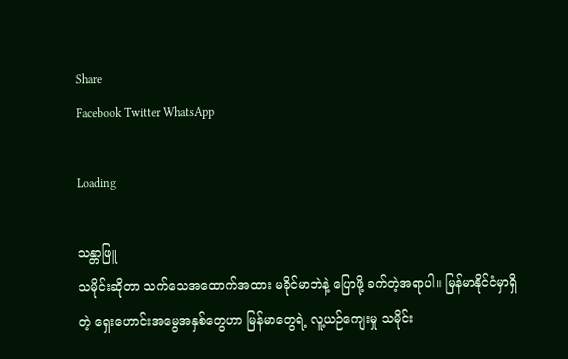Share
Facebook Twitter WhatsApp

Loading

သန္တာဖြူ
သမိုင်းဆိုတာ သက်သေအထောက်အထား မခိုင်မာဘဲနဲ့ ပြောဖို့ ခက်တဲ့အရာပါ။ မြန်မာနိုင်ငံမှာရှိတဲ့ ရှေးဟောင်းအမွေအနှစ်တွေဟာ မြန်မာတွေရဲ့ လူ့ယဉ်ကျေးမှု သမိုင်း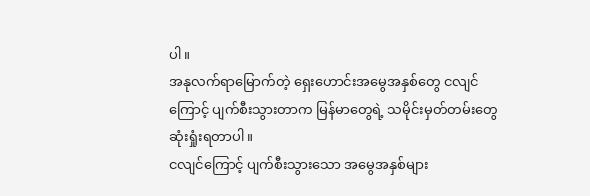ပါ။
အနုလက်ရာမြောက်တဲ့ ရှေးဟောင်းအမွေအနှစ်တွေ ငလျင်ကြောင့် ပျက်စီးသွားတာက မြန်မာတွေရဲ့ သမိုင်းမှတ်တမ်းတွေ ဆုံးရှုံးရတာပါ။
ငလျင်ကြောင့် ပျက်စီးသွားသော အမွေအနှစ်များ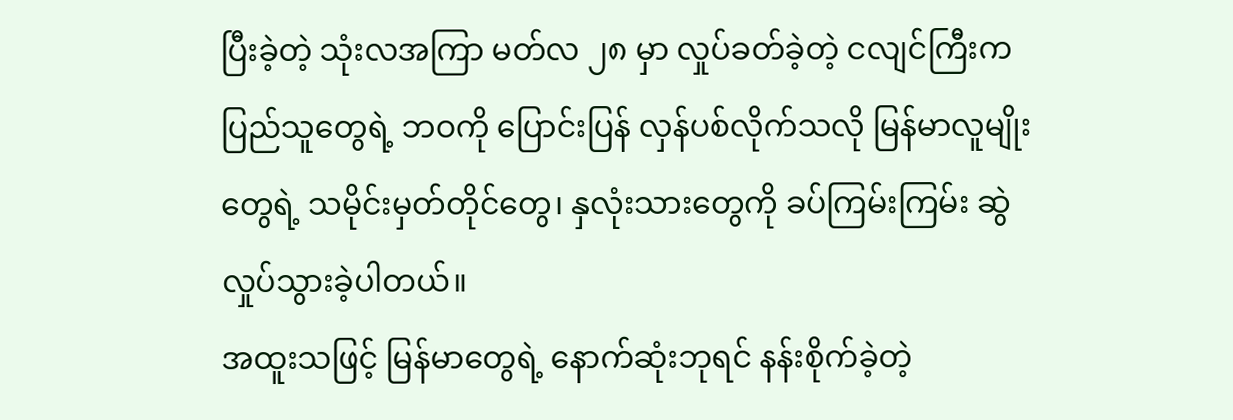ပြီးခဲ့တဲ့ သုံးလအကြာ မတ်လ ၂၈ မှာ လှုပ်ခတ်ခဲ့တဲ့ ငလျင်ကြီးက ပြည်သူတွေရဲ့ ဘဝကို ပြောင်းပြန် လှန်ပစ်လိုက်သလို မြန်မာလူမျိုးတွေရဲ့ သမိုင်းမှတ်တိုင်တွေ၊ နှလုံးသားတွေကို ခပ်ကြမ်းကြမ်း ဆွဲလှုပ်သွားခဲ့ပါတယ်။
အထူးသဖြင့် မြန်မာတွေရဲ့ နောက်ဆုံးဘုရင် နန်းစိုက်ခဲ့တဲ့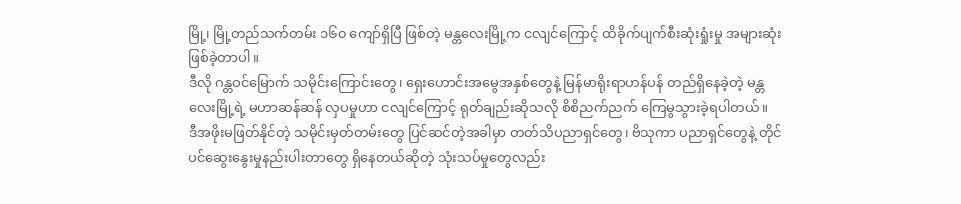မြို့၊ မြို့တည်သက်တမ်း ၁၆၀ ကျော်ရှိပြီ ဖြစ်တဲ့ မန္တလေးမြို့က ငလျင်ကြောင့် ထိခိုက်ပျက်စီးဆုံးရှုံးမှု အများဆုံး ဖြစ်ခဲ့တာပါ။
ဒီလို ဂန္တဝင်မြောက် သမိုင်းကြောင်းတွေ၊ ရှေးဟောင်းအမွေအနှစ်တွေနဲ့ မြန်မာရိုးရာဟန်ပန် တည်ရှိနေခဲ့တဲ့ မန္တလေးမြို့ရဲ့ မဟာဆန်ဆန် လှပမှုဟာ ငလျင်ကြောင့် ရုတ်ချည်းဆိုသလို စိစိညက်ညက် ကြေမွသွားခဲ့ရပါတယ်။
ဒီအဖိုးမဖြတ်နိုင်တဲ့ သမိုင်းမှတ်တမ်းတွေ ပြင်ဆင်တဲ့အခါမှာ တတ်သိပညာရှင်တွေ၊ ဗိသုကာ ပညာရှင်တွေနဲ့ တိုင်ပင်ဆွေးနွေးမှုနည်းပါးတာတွေ ရှိနေတယ်ဆိုတဲ့ သုံးသပ်မှုတွေလည်း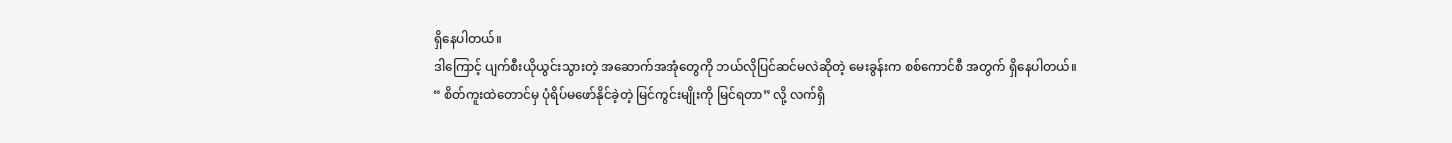ရှိနေပါတယ်။
ဒါကြောင့် ပျက်စီးယိုယွင်းသွားတဲ့ အဆောက်အအုံတွေကို ဘယ်လိုပြင်ဆင်မလဲဆိုတဲ့ မေးခွန်းက စစ်ကောင်စီ အတွက် ရှိနေပါတယ်။
“ စိတ်ကူးထဲတောင်မှ ပုံရိပ်မဖော်နိုင်ခဲ့တဲ့ မြင်ကွင်းမျိုးကို မြင်ရတာ” လို့ လက်ရှိ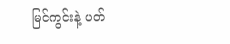မြင်ကွင်းနဲ့ ပတ်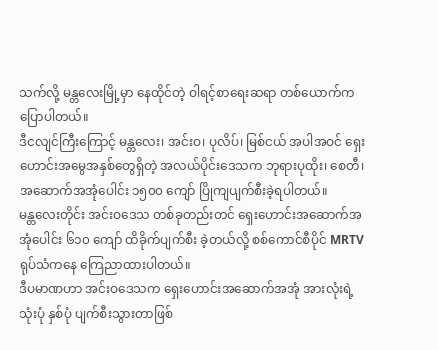သက်လို့ မန္တလေးမြို့မှာ နေထိုင်တဲ့ ဝါရင့်စာရေးဆရာ တစ်ယောက်က ပြောပါတယ်။
ဒီငလျင်ကြီးကြောင့် မန္တလေး၊ အင်းဝ၊ ပုလိပ်၊ မြစ်ငယ် အပါအဝင် ရှေးဟောင်းအမွေအနှစ်တွေရှိတဲ့ အလယ်ပိုင်း‌‌‌ဒေသက ဘုရားပုထိုး၊ စေတီ၊ အဆောက်အအုံ‌ပေါင်း ၁၅၀၀ ကျော် ပြိုကျပျက်စီးခဲ့ရပါတယ်။
မန္တလေးတိုင်း အင်းဝဒေသ တစ်ခုတည်းတင် ရှေးဟောင်းအဆောက်အအုံပေါင်း ၆၁၀ ကျော် ထိခိုက်ပျက်စီး ခဲ့တယ်လို့ စစ်ကောင်စီပိုင် MRTV ရုပ်သံကနေ ကြေညာထားပါတယ်။
ဒီပမာဏဟာ အင်းဝဒေသက ရှေးဟောင်းအဆောက်အအုံ အားလုံးရဲ့ သုံးပုံ နှစ်ပုံ ပျက်စီးသွားတာဖြစ်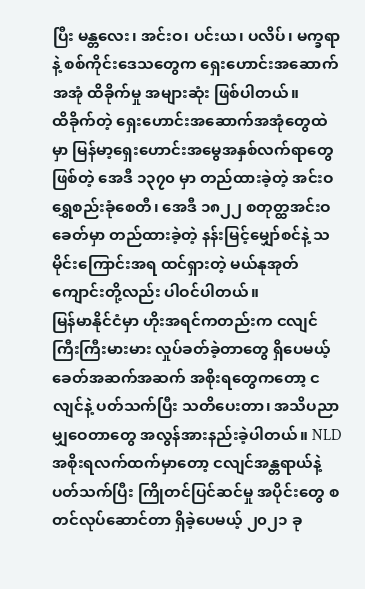ပြီး မန္တလေး၊ အင်းဝ၊ ပင်းယ၊ ပလိပ်၊ မက္ခရာနဲ့ စစ်ကိုင်းဒေသတွေက ရှေးဟောင်းအဆောက်အအုံ ထိခိုက်မှု အများဆုံး ဖြစ်ပါတယ်။
ထိခိုက်တဲ့ ရှေးဟောင်းအဆောက်အအုံတွေထဲမှာ မြန်မာ့ရှေးဟောင်းအမွေအနှစ်လက်ရာတွေဖြစ်တဲ့ အေဒီ ၁၃၇၀ မှာ တည်ထားခဲ့တဲ့ အင်းဝ ရွှေစည်းခုံစေတီ၊ အေဒီ ၁၈၂၂ စတုတ္ထအင်းဝခေတ်မှာ တည်ထားခဲ့တဲ့ နန်းမြင့်မျှော်စင်နဲ့ သမိုင်းကြောင်းအရ ထင်ရှားတဲ့ မယ်နုအုတ်ကျောင်းတို့လည်း ပါဝင်ပါတယ်။
မြန်မာနိုင်ငံမှာ ဟိုးအရင်ကတည်းက ငလျင်ကြီးကြီးမားမား လှုပ်ခတ်ခဲ့တာတွေ ရှိပေမယ့် ခေတ်အဆက်အဆက် အစိုးရတွေကတော့ ငလျင်နဲ့ ပတ်သက်ပြီး သတိပေးတာ၊ အသိပညာမျှဝေတာတွေ အလွန်အားနည်းခဲ့ပါတယ်။ NLD အစိုးရလက်ထက်မှာတော့ ငလျင်အန္တရာယ်နဲ့ ပတ်သက်ပြီး ကြိုတင်ပြင်ဆင်မှု အပိုင်းတွေ စတင်လုပ်ဆောင်တာ ရှိခဲ့ပေမယ့် ၂၀၂၁ ခု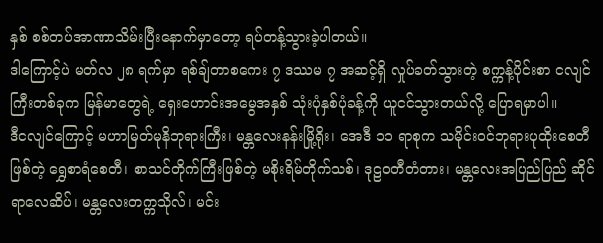နှစ် စစ်တပ်အာဏာသိမ်းပြီးနောက်မှာတော့ ရပ်တန့်သွားခဲ့ပါတယ်။
ဒါကြောင့်ပဲ မတ်လ ၂၈ ရက်မှာ ရစ်ချ်တာစကေး ၇ ဒဿမ ၇ အဆင့်ရှိ လှုပ်ခတ်သွားတဲ့ စက္ကန့်ပိုင်းစာ ငလျင်ကြီးတစ်ခုက မြန်မာတွေရဲ့ ရှေးဟောင်းအမွေအနှစ် သုံးပုံနှစ်ပုံခန့်ကို ယူငင်သွားတယ်လို့ ပြောရမှာပါ။
ဒီငလျင်ကြောင့် မဟာမြတ်မုနိဘုရားကြီး၊ မန္တလေးနန်းမြို့ရိုး၊ ‌အေဒီ ၁၁ ရာစုက သမိုင်းဝင်ဘုရားပုထိုးစေတီ ဖြစ်တဲ့ ရွှေစာရံစေတီ၊ စာသင်တိုက်ကြီးဖြစ်တဲ့ မစိုးရိမ်တိုက်သစ်၊ ဒုဠဝတီတံတား၊ မန္တလေးအပြည်ပြည် ဆိုင်ရာလေဆိပ်၊ မန္တလေးတက္ကသိုလ်၊ မင်း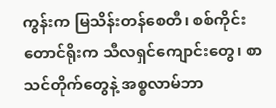ကွန်းက မြသိန်းတန်စေတီ၊ စစ်ကိုင်းတောင်ရိုးက သီလရှင်ကျောင်းတွေ၊ စာသင်တိုက်တွေနဲ့ အစ္စလာမ်ဘာ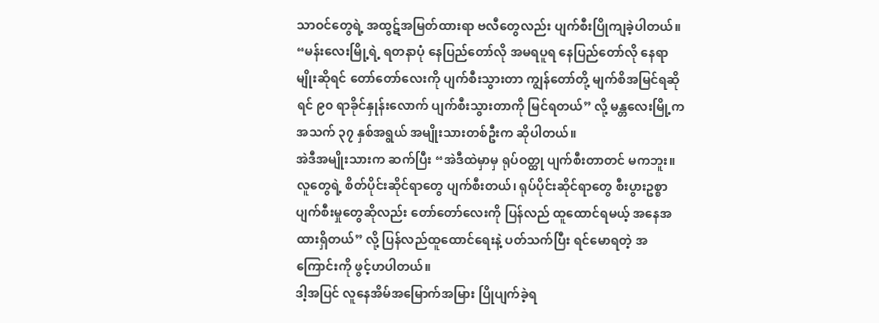သာဝင်တွေရဲ့ အထွဋ်အမြတ်ထားရာ ဗလီတွေလည်း ပျက်စီးပြိုကျခဲ့ပါတယ်။
“မန်းလေးမြို့ရဲ့ ရတနာပုံ နေပြည်တော်လို အမရပူရ နေပြည်တော်လို နေရာမျိုးဆိုရင် တော်တော်လေးကို ပျက်စီးသွားတာ ကျွန်တော်တို့ မျက်စိအမြင်ရဆိုရင် ၉၀ ရာခိုင်နှုန်းလောက် ပျက်စီးသွားတာကို မြင်ရတယ်” လို့ မန္တလေးမြို့က အသက် ၃၇ နှစ်အရွယ် အမျိုးသားတစ်ဦးက ဆိုပါတယ်။
အဲဒီအမျိုးသားက ဆက်ပြီး “အဲဒီထဲမှာမှ ရုပ်ဝတ္ထု ပျက်စီးတာတင် မကဘူး။ လူတွေရဲ့ စိတ်ပိုင်းဆိုင်ရာတွေ ပျက်စီးတယ်၊ ရုပ်ပိုင်းဆိုင်ရာတွေ စီးပွားဥစ္စာ ပျက်စီးမှုတွေဆိုလည်း တော်တော်လေးကို ပြန်လည် ထူထောင်ရမယ့် အနေအထားရှိတယ်” လို့ ပြန်လည်ထူထောင်ရေးနဲ့ ပတ်သက်ပြီး ရင်မောရတဲ့ အကြောင်းကို ဖွင့်ဟပါတယ်။
ဒါ့အပြင် လူနေအိမ်အမြောက်အမြား ပြိုပျက်ခဲ့ရ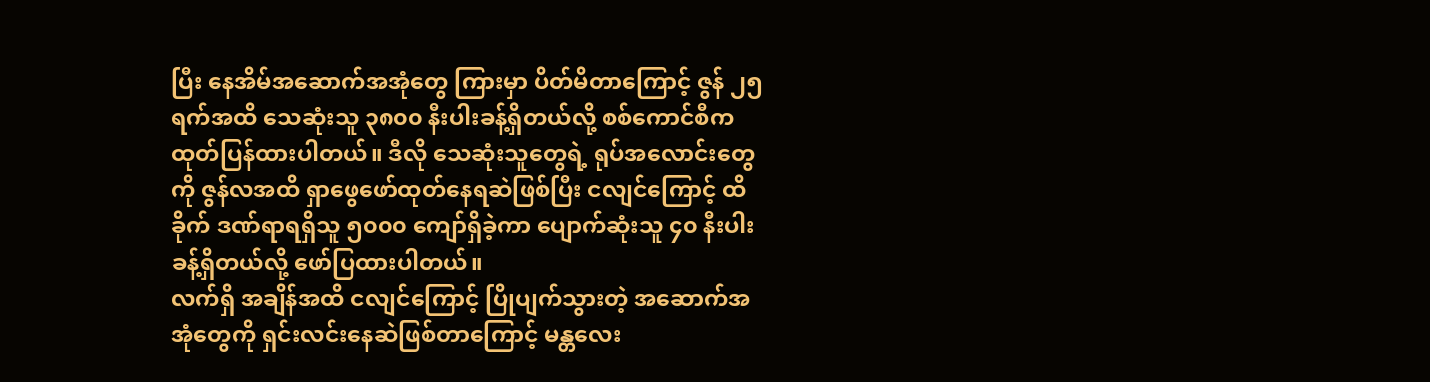ပြီး နေအိမ်အဆောက်အအုံတွေ ကြားမှာ ပိတ်မိတာကြောင့် ဇွန် ၂၅ ရက်အထိ သေဆုံးသူ ၃၈၀၀ နီးပါးခန့်ရှိတယ်လို့ စစ်ကောင်စီက ထုတ်ပြန်ထားပါတယ်။ ဒီလို သေဆုံးသူတွေရဲ့ ရုပ်အလောင်းတွေကို ဇွန်လအထိ ရှာဖွေဖော်ထုတ်နေရဆဲဖြစ်ပြီး ငလျင်ကြောင့် ထိခိုက် ဒဏ်ရာရရှိသူ ၅၀၀၀ ကျော်ရှိခဲ့ကာ ပျောက်ဆုံးသူ ၄၀ နီးပါးခန့်ရှိတယ်လို့ ဖော်ပြထားပါတယ်။
လက်ရှိ အချိန်အထိ ငလျင်ကြောင့် ပြိုပျက်သွားတဲ့ အဆောက်အအုံတွေကို ရှင်းလင်းနေဆဲဖြစ်တာကြောင့် မန္တလေး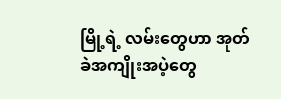မြို့ရဲ့ လမ်းတွေဟာ အုတ်ခဲအကျိုးအပဲ့တွေ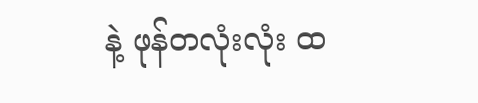နဲ့ ဖုန်တလုံးလုံး ထ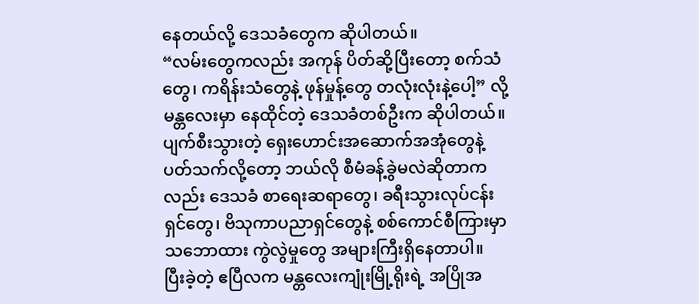နေတယ်လို့ ဒေသခံတွေက ဆိုပါတယ်။
“လမ်းတွေကလည်း အကုန် ပိတ်ဆို့ပြီးတော့ စက်သံတွေ၊ ကရိန်းသံတွေနဲ့ ဖုန်မှုန့်တွေ တလုံးလုံးနဲ့ပေါ့” လို့ မန္တလေးမှာ နေထိုင်တဲ့ ဒေသခံတစ်ဦးက ဆိုပါတယ်။
ပျက်စီးသွားတဲ့ ရှေးဟောင်းအဆောက်အအုံတွေနဲ့ ပတ်သက်လို့တော့ ဘယ်လို စီမံခန့်ခွဲမလဲဆိုတာကလည်း ဒေသခံ စာရေးဆရာတွေ၊ ခရီးသွားလုပ်ငန်းရှင်တွေ၊ ဗိသုကာပညာရှင်တွေနဲ့ စစ်ကောင်စီကြားမှာ သဘောထား ကွဲလွဲမှုတွေ အများကြီးရှိနေတာပါ။
ပြီးခဲ့တဲ့ ဧပြီလက မန္တလေးကျုံးမြို့ရိုးရဲ့ အပြိုအ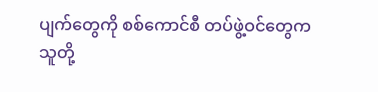ပျက်တွေကို စစ်ကောင်စီ တပ်ဖွဲ့ဝင်တွေက သူတို့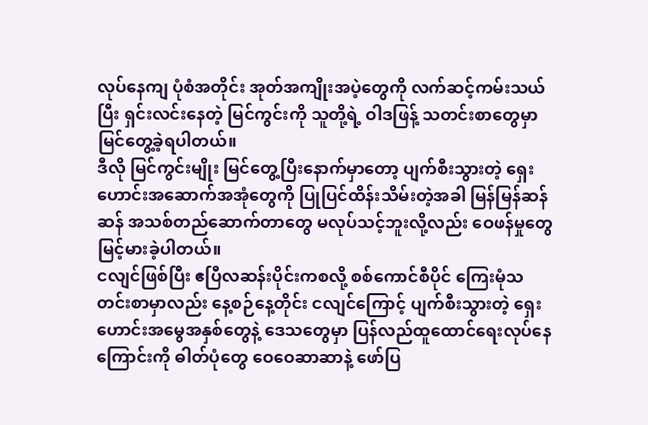လုပ်နေကျ ပုံစံအတိုင်း အုတ်အကျိုးအပဲ့တွေကို လက်ဆင့်ကမ်းသယ်ပြီး ရှင်းလင်းနေတဲ့ မြင်ကွင်းကို သူတို့ရဲ့ ဝါဒဖြန့် သတင်းစာတွေမှာ မြင်တွေ့ခဲ့ရပါတယ်။
ဒီလို မြင်ကွင်းမျိုး မြင်တွေ့ပြီးနောက်မှာတော့ ပျက်စီးသွားတဲ့ ရှေးဟောင်းအဆောက်အအုံတွေကို ပြုပြင်ထိန်းသိမ်းတဲ့အခါ မြန်မြန်ဆန်ဆန် အသစ်တည်ဆောက်တာတွေ မလုပ်သင့်ဘူးလို့လည်း ဝေဖန်မှုတွေ မြင့်မားခဲ့ပါတယ်။
ငလျင်ဖြစ်ပြီး ဧပြီလဆန်းပိုင်းကစလို့ စစ်ကောင်စီပိုင် ကြေးမုံသတင်းစာမှာလည်း နေ့စဉ်နေ့တိုင်း ငလျင်ကြောင့် ပျက်စီးသွားတဲ့ ရှေးဟောင်းအမွေအနှစ်တွေနဲ့ ဒေသတွေမှာ ပြန်လည်ထူထောင်ရေးလုပ်နေကြောင်းကို ဓါတ်ပုံတွေ ဝေဝေဆာဆာနဲ့ ဖော်ပြ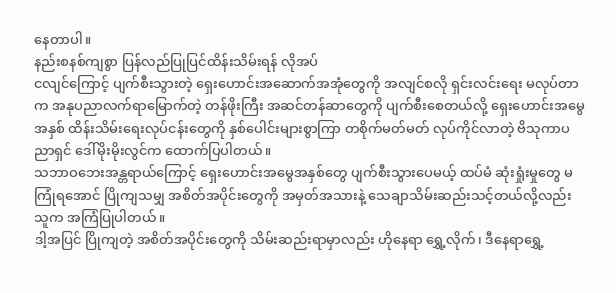နေတာပါ။
နည်းစနစ်ကျစွာ ပြန်လည်ပြုပြင်ထိန်းသိမ်းရန် လိုအပ်
ငလျင်ကြောင့် ပျက်စီးသွားတဲ့ ရှေးဟောင်းအဆောက်အအုံတွေကို အလျင်စလို ရှင်းလင်းရေး မလုပ်တာက အနုပညာလက်ရာမြောက်တဲ့ တန်ဖိုးကြီး အဆင်တန်ဆာတွေကို ပျက်စီးစေတယ်လို့ ရှေးဟောင်းအမွေအနှစ် ထိန်းသိမ်းရေးလုပ်ငန်းတွေကို နှစ်ပေါင်းများစွာကြာ တစိုက်မတ်မတ် လုပ်ကိုင်လာတဲ့ ဗိသုကာပညာရှင် ဒေါ်မိုးမိုးလွင်က ထောက်ပြပါတယ်။
သဘာဝဘေးအန္တရာယ်ကြောင့် ရှေးဟောင်းအမွေအနှစ်တွေ ပျက်စီးသွားပေမယ့် ထပ်မံ ဆုံးရှုံးမှုတွေ မကြုံရအောင် ပြိုကျသမျှ အစိတ်အပိုင်းတွေကို အမှတ်အသားနဲ့ သေချာသိမ်းဆည်းသင့်တယ်လို့လည်း သူက အကြံပြုပါတယ်။
ဒါ့အပြင် ပြိုကျတဲ့ အစိတ်အပိုင်းတွေကို သိမ်းဆည်းရာမှာလည်း ဟိုနေရာ ရွှေ့လိုက်၊ ဒီနေရာရွှေ့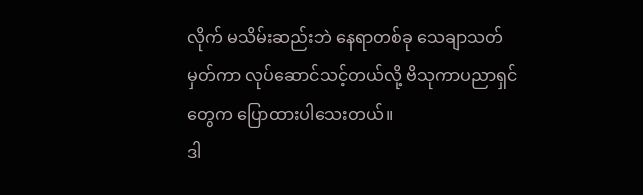လိုက် မသိမ်းဆည်းဘဲ နေရာတစ်ခု သေချာသတ်မှတ်ကာ လုပ်ဆောင်သင့်တယ်လို့ ဗိသုကာပညာရှင်တွေက ပြောထားပါသေးတယ်။
ဒါ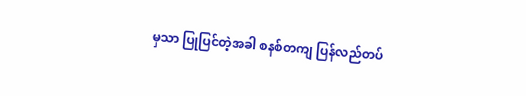မှသာ ပြုပြင်တဲ့အခါ စနစ်တကျ ပြန်လည်တပ်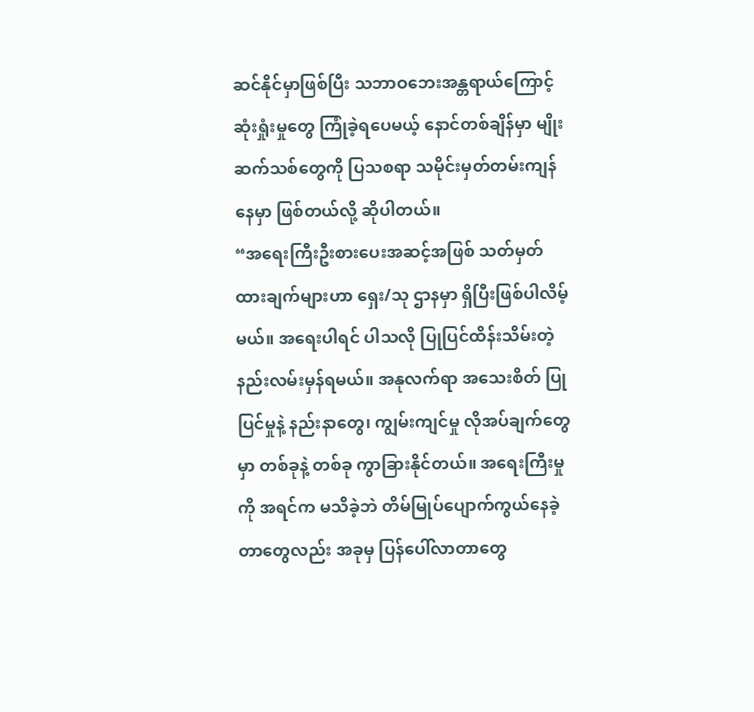ဆင်နိုင်မှာဖြစ်ပြီး သဘာဝဘေးအန္တရာယ်ကြောင့် ဆုံးရှုံးမှုတွေ ကြုံခဲ့ရပေမယ့် နောင်တစ်ချိန်မှာ မျိုးဆက်သစ်တွေကို ပြသစရာ သမိုင်းမှတ်တမ်းကျန်နေမှာ ဖြစ်တယ်လို့ ဆိုပါတယ်။
“အရေးကြီးဦးစားပေးအဆင့်အဖြစ် သတ်မှတ်ထားချက်များဟာ ရှေး/သု ဌာနမှာ ရှိပြီးဖြစ်ပါလိမ့်မယ်။ အရေးပါရင် ပါသလို ပြုပြင်ထိန်းသိမ်းတဲ့ နည်းလမ်းမှန်ရမယ်။ အနုလက်ရာ အသေးစိတ် ပြုပြင်မှုနဲ့ နည်းနာတွေ၊ ကျွမ်းကျင်မှု လိုအပ်ချက်တွေမှာ တစ်ခုနဲ့ တစ်ခု ကွာခြားနိုင်တယ်။ အရေးကြီးမှုကို အရင်က မသိခဲ့ဘဲ တိမ်မြုပ်ပျောက်ကွယ်နေခဲ့တာတွေလည်း အခုမှ ပြန်ပေါ်လာတာတွေ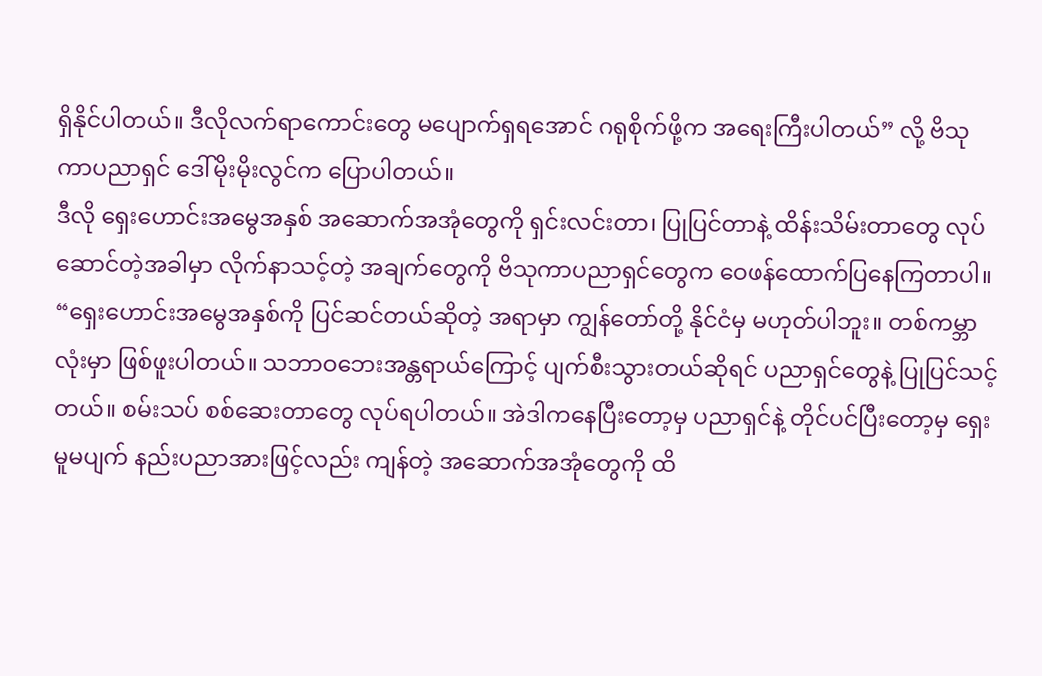ရှိနိုင်ပါတယ်။ ဒီလိုလက်ရာကောင်းတွေ မပျောက်ရှရအောင် ဂရုစိုက်ဖို့က အရေးကြီးပါတယ်” လို့ ဗိသုကာပညာရှင် ဒေါ်မိုးမိုးလွင်က ပြောပါတယ်။
ဒီလို ရှေးဟောင်းအမွေအနှစ် အဆောက်အအုံတွေကို ရှင်းလင်းတာ၊ ပြုပြင်တာနဲ့ ထိန်းသိမ်းတာတွေ လုပ်ဆောင်တဲ့အခါမှာ လိုက်နာသင့်တဲ့ အချက်တွေကို ဗိသုကာပညာရှင်တွေက ဝေဖန်ထောက်ပြနေကြတာပါ။
“ရှေးဟောင်းအမွေအနှစ်ကို ပြင်ဆင်တယ်ဆိုတဲ့ အရာမှာ ကျွန်တော်တို့ နိုင်ငံမှ မဟုတ်ပါဘူး။ တစ်ကမ္ဘာလုံးမှာ ဖြစ်ဖူးပါတယ်။ သဘာဝဘေးအန္တရာယ်ကြောင့် ပျက်စီးသွားတယ်ဆိုရင် ပညာရှင်တွေနဲ့ ပြုပြင်သင့်တယ်။ စမ်းသပ် စစ်ဆေးတာတွေ လုပ်ရပါတယ်။ အဲဒါကနေပြီးတော့မှ ပညာရှင်နဲ့ တိုင်ပင်ပြီးတော့မှ ရှေးမူမပျက် နည်းပညာအားဖြင့်လည်း ကျန်တဲ့ အဆောက်အအုံတွေကို ထိ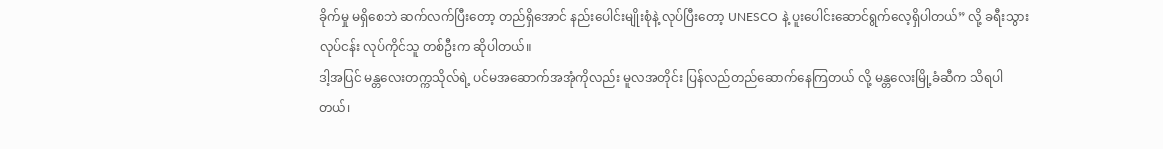ခိုက်မှု မရှိစေဘဲ ဆက်လက်ပြီးတော့ တည်ရှိအောင် နည်းပေါင်းမျိုးစုံနဲ့ လုပ်ပြီးတော့ UNESCO နဲ့ ပူးပေါင်းဆောင်ရွက်လေ့ရှိပါတယ်” လို့ ခရီးသွားလုပ်ငန်း လုပ်ကိုင်သူ တစ်ဦးက ဆိုပါတယ်။
ဒါ့အပြင် မန္တလေးတက္ကသိုလ်ရဲ့ ပင်မအဆောက်အအုံကိုလည်း မူလအတိုင်း ပြန်လည်တည်ဆောက်နေကြတယ် လို့ မန္တလေးမြို့ခံဆီက သိရပါတယ်၊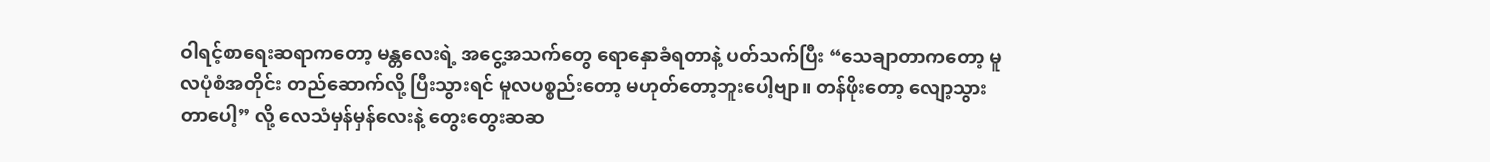ဝါရင့်စာရေးဆရာကတော့ မန္တလေးရဲ့ အငွေ့အသက်တွေ ရောနှောခံရတာနဲ့ ပတ်သက်ပြီး “သေချာတာကတော့ မူလပုံစံအတိုင်း တည်ဆောက်လို့ ပြီးသွားရင် မူလပစ္စည်းတော့ မဟုတ်တော့ဘူးပေါ့ဗျာ။ တန်ဖိုးတော့ လျော့သွားတာပေါ့” လို့ လေသံမှန်မှန်လေးနဲ့ တွေးတွေးဆဆ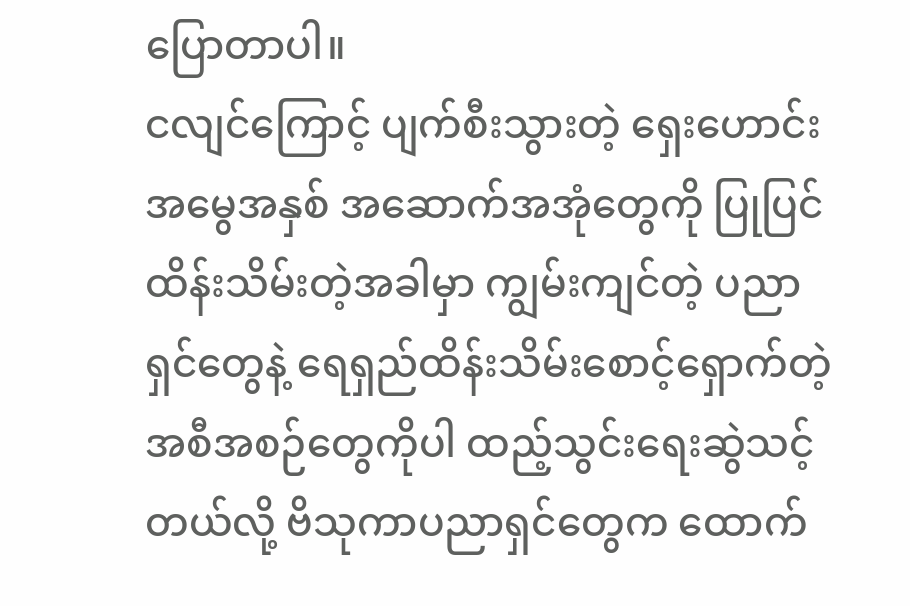ပြောတာပါ။
ငလျင်ကြောင့် ပျက်စီးသွားတဲ့ ရှေးဟောင်းအမွေအနှစ် အဆောက်အအုံတွေကို ပြုပြင်ထိန်းသိမ်းတဲ့အခါမှာ ကျွမ်းကျင်တဲ့ ပညာရှင်တွေနဲ့ ရေရှည်ထိန်းသိမ်းစောင့်ရှောက်တဲ့ အစီအစဉ်တွေကိုပါ ထည့်သွင်းရေးဆွဲသင့် တယ်လို့ ဗိသုကာပညာရှင်တွေက ‌ထောက်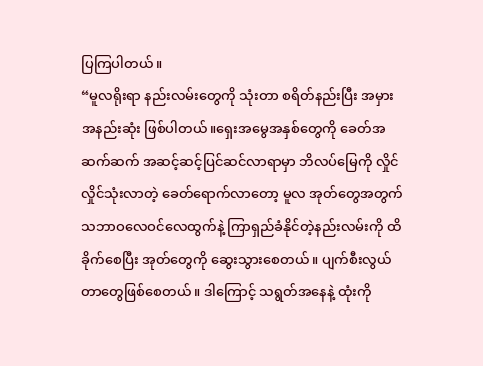ပြကြပါတယ်။
“မူလရိုးရာ နည်းလမ်းတွေကို သုံးတာ စရိတ်နည်းပြီး အမှား အနည်းဆုံး ဖြစ်ပါတယ်။ရှေးအမွေအနှစ်တွေကို ခေတ်အဆက်ဆက် အဆင့်ဆင့်ပြင်ဆင်လာရာမှာ ဘိလပ်မြေကို လှိုင်လှိုင်သုံးလာတဲ့ ခေတ်ရောက်လာတော့ မူလ အုတ်တွေအတွက် သဘာဝလေဝင်လေထွက်နဲ့ ကြာရှည်ခံနိုင်တဲ့နည်းလမ်းကို ထိခိုက်စေပြီး အုတ်တွေကို ဆွေးသွားစေတယ်။ ပျက်စီးလွယ်တာတွေဖြစ်စေတယ်။ ဒါကြောင့် သရွတ်အနေနဲ့ ထုံးကို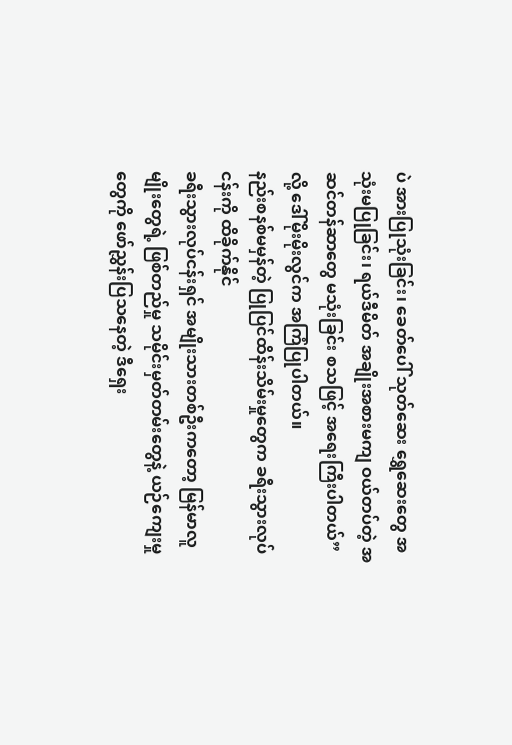ပဲ အားပြုသုံးခြင်း၊ ခေတ်ပေါ် သုတ်ဆေး ရွှေဆေးတွေ အသုံးမပြုခြင်း၊ ရယ်ဒီမိတ် အချိုးအစားမကျ ဝယ်တပ်တဲ့ အဆင်တန်ဆာတွေ မသုံးခြင်း စသဖြင့် အရေးကြီးပါတယ်” လို့ ဒေါ်မိုးမိုးလွင်က အကြံပြုပါတယ်။
နည်းစနစ်မမှန်တဲ့ ပြုပြင်ထိန်းသိမ်းမှုတွေက ခရီးသွားလုပ်ငန်းကို ထိခိုက်နိုင်
ခရီးသွားလုပ်ငန်းရှင် အမျိုးသားတစ်ဦးကတော့ မြန်မာလူမျိုးတွေရဲ့ ဖြစ်တည်မှု သမိုင်းမှတ်တမ်းတွေနဲ့ ယဉ်ကျေးမှုတွေကို ဖော်ညွှန်းပြသနေတဲ့ ဒီရှေး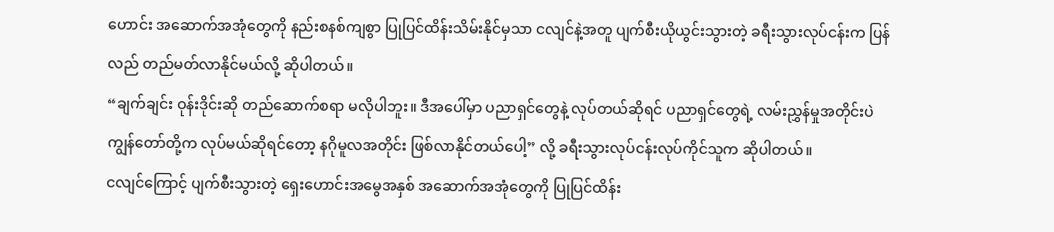ဟောင်း အဆောက်အအုံတွေကို နည်းစနစ်ကျစွာ ပြုပြင်ထိန်းသိမ်းနိုင်မှသာ ငလျင်နဲ့အတူ ပျက်စီးယိုယွင်းသွားတဲ့ ခရီးသွားလုပ်ငန်းက ပြန်လည် တည်မတ်လာနိုင်မယ်လို့ ဆိုပါတယ်။
“ချက်ချင်း ဝုန်းဒိုင်းဆို တည်ဆောက်စရာ မလိုပါဘူး။ ဒီအပေါ်မှာ ပညာရှင်တွေနဲ့ လုပ်တယ်ဆိုရင် ပညာရှင်တွေရဲ့ လမ်းညွှန်မှုအတိုင်းပဲ ကျွန်တော်တို့က လုပ်မယ်ဆိုရင်တော့ နဂိုမူလအတိုင်း ဖြစ်လာနိုင်တယ်ပေါ့” လို့ ခရီးသွားလုပ်ငန်းလုပ်ကိုင်သူက ဆိုပါတယ်။
ငလျင်ကြောင့် ပျက်စီးသွားတဲ့ ရှေးဟောင်းအမွေအနှစ် အဆောက်အအုံတွေကို ပြုပြင်ထိန်း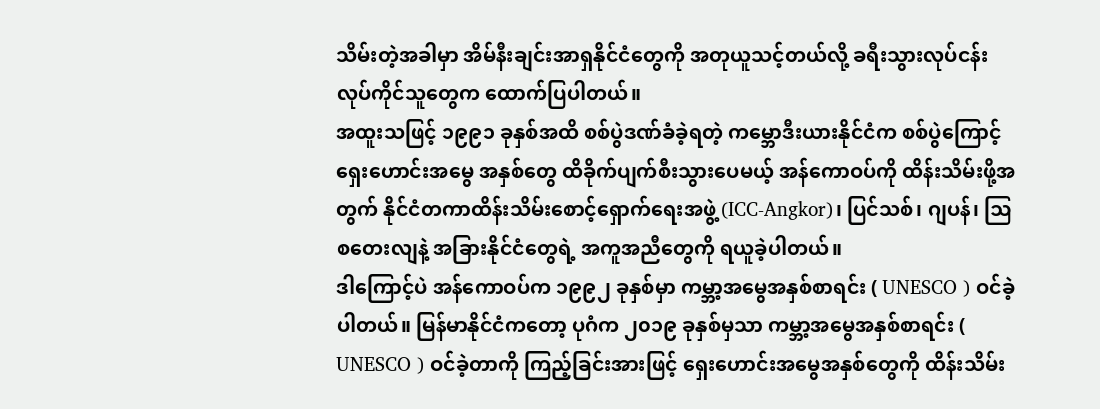သိမ်းတဲ့အခါမှာ အိမ်နီးချင်းအာရှနိုင်ငံတွေကို အတုယူသင့်တယ်လို့ ခရီးသွားလုပ်ငန်းလုပ်ကိုင်သူတွေက ထောက်ပြပါတယ်။
အထူးသဖြင့် ၁၉၉၁ ခုနှစ်အထိ စစ်ပွဲဒဏ်ခံခဲ့ရတဲ့ ကမ္ဘောဒီးယားနိုင်ငံက စစ်ပွဲကြောင့် ရှေးဟောင်းအမွေ အနှစ်တွေ ထိခိုက်ပျက်စီးသွားပေမယ့် အန်ကောဝပ်ကို ထိန်းသိမ်းဖို့အတွက် နိုင်ငံတကာထိန်းသိမ်းစောင့်ရှောက်ရေးအဖွဲ့ (ICC-Angkor)၊ ပြင်သစ်၊ ဂျပန်၊ ဩစတေးလျနဲ့ အခြားနိုင်ငံတွေရဲ့ အကူအညီတွေကို ရယူခဲ့ပါတယ်။
ဒါကြောင့်ပဲ အန်ကောဝပ်က ၁၉၉၂ ခုနှစ်မှာ ကမ္ဘာ့အမွေအနှစ်စာရင်း ( UNESCO ) ဝင်ခဲ့ပါတယ်။ မြန်မာနိုင်ငံကတော့ ပုဂံက ၂၀၁၉ ခုနှစ်မှသာ ကမ္ဘာ့အမွေအနှစ်စာရင်း ( UNESCO ) ဝင်ခဲ့တာကို ကြည့်ခြင်းအားဖြင့် ရှေးဟောင်းအမွေအနှစ်တွေကို ထိန်းသိမ်း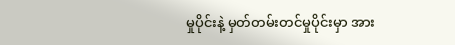မှုပိုင်းနဲ့ မှတ်တမ်းတင်မှုပိုင်းမှာ အား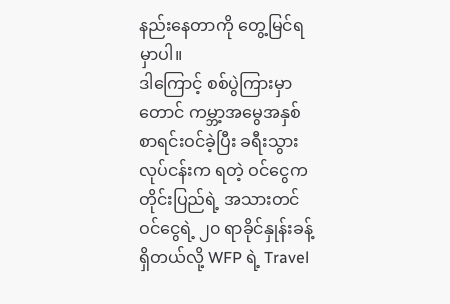နည်းနေတာကို တွေ့မြင်ရမှာပါ။
ဒါကြောင့် စစ်ပွဲကြားမှာတောင် ကမ္ဘာ့အမွေအနှစ် စာရင်းဝင်ခဲ့ပြီး ခရီးသွားလုပ်ငန်းက ရတဲ့ ဝင်ငွေက တိုင်းပြည်ရဲ့ အသားတင်ဝင်ငွေရဲ့ ၂၀ ရာခိုင်နှုန်းခန့် ရှိတယ်လို့ WFP ရဲ့ Travel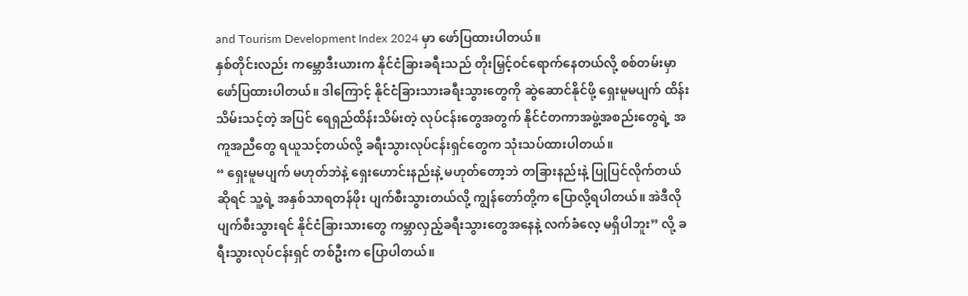and Tourism Development Index 2024 မှာ ဖော်ပြထားပါတယ်။
နှစ်တိုင်းလည်း ကမ္ဘောဒီးယားက နိုင်ငံခြားခရီးသည် တိုးမြှင့်ဝင်ရောက်နေတယ်လို့ စစ်တမ်းမှာ ဖော်ပြထားပါတယ်။ ဒါကြောင့် နိုင်ငံခြားသားခရီးသွားတွေကို ဆွဲဆောင်နိုင်ဖို့ ရှေးမူမပျက် ထိန်းသိမ်းသင့်တဲ့ အပြင် ရေရှည်ထိန်းသိမ်းတဲ့ လုပ်ငန်းတွေအတွက် နိုင်ငံတကာအဖွဲ့အစည်းတွေရဲ့ အကူအညီတွေ ရယူသင့်တယ်လို့ ခရီးသွားလုပ်ငန်းရှင်တွေက သုံးသပ်ထားပါတယ်။
“ ရှေးမူမပျက် မဟုတ်ဘဲနဲ့ ရှေးဟောင်းနည်းနဲ့ မဟုတ်တော့ဘဲ တခြားနည်းနဲ့ ပြုပြင်လိုက်တယ်ဆိုရင် သူ့ရဲ့ အနှစ်သာရတန်ဖိုး ပျက်စီးသွားတယ်လို့ ကျွန်တော်တို့က ပြောလို့ရပါတယ်။ အဲဒီလို ပျက်စီးသွားရင် နိုင်ငံခြားသားတွေ ကမ္ဘာလှည့်ခရီးသွားတွေအနေနဲ့ လက်ခံလေ့ မရှိပါဘူး” လို့ ခရီးသွားလုပ်ငန်းရှင် တစ်ဦးက ပြောပါတယ်။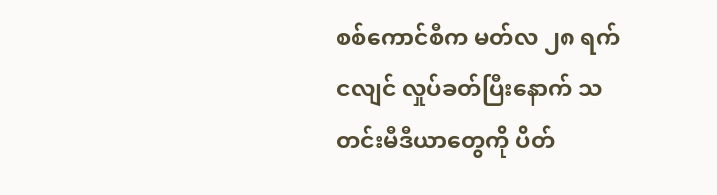စစ်ကောင်စီက မတ်လ ၂၈ ရက် ငလျင် လှုပ်ခတ်ပြီးနောက် သတင်းမီဒီယာတွေကို ပိတ်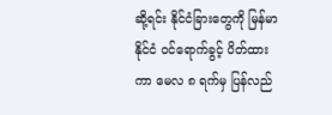ဆို့ရင်း နိုင်ငံခြားတွေကို မြန်မာနိုင်ငံ ဝင်ရောက်ခွင့် ပိတ်ထားကာ မေလ ၈ ရက်မှ ပြန်လည်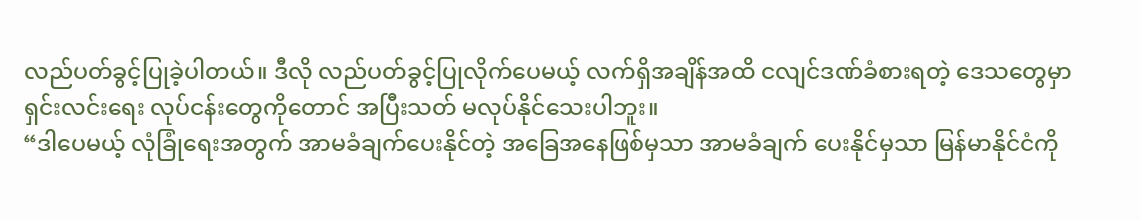လည်ပတ်ခွင့်ပြုခဲ့ပါတယ်။ ဒီလို လည်ပတ်ခွင့်ပြုလိုက်ပေမယ့် လက်ရှိအချိန်အထိ ငလျင်ဒဏ်ခံစားရတဲ့ ဒေသတွေမှာ ရှင်းလင်းရေး လုပ်ငန်းတွေကိုတောင် အပြီးသတ် မလုပ်နိုင်သေးပါဘူး။
“ဒါပေမယ့် လုံခြုံရေးအတွက် အာမခံချက်ပေးနိုင်တဲ့ အခြေအနေဖြစ်မှသာ အာမခံချက် ပေးနိုင်မှသာ မြန်မာနိုင်ငံကို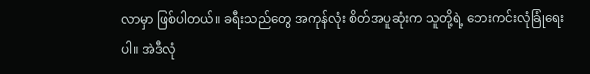လာမှာ ဖြစ်ပါတယ်။ ခရီးသည်တွေ အကုန်လုံး စိတ်အပူဆုံးက သူတို့ရဲ့ ဘေးကင်းလုံခြုံရေးပါ။ အဲဒီလုံ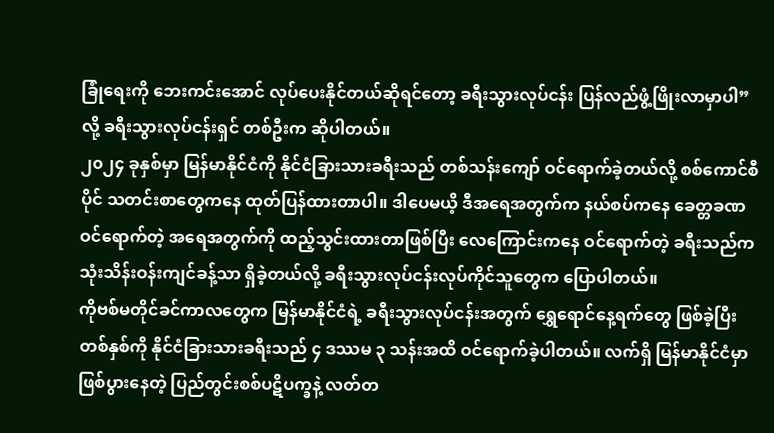ခြုံရေးကို ဘေးကင်းအောင် လုပ်ပေးနိုင်တယ်ဆိုရင်တော့ ခရီးသွားလုပ်ငန်း ပြန်လည်ဖွံ့ဖြိုးလာမှာပါ” လို့ ခရီးသွားလုပ်ငန်းရှင် တစ်ဦးက ဆိုပါတယ်။
၂၀၂၄ ခုနှစ်မှာ မြန်မာနိုင်ငံကို နိုင်ငံခြားသားခရီးသည် တစ်သန်းကျော် ဝင်ရောက်ခဲ့တယ်လို့ စစ်ကောင်စီပိုင် သတင်းစာတွေကနေ ထုတ်ပြန်ထားတာပါ။ ဒါပေမယိ့ ဒီအရေအတွက်က နယ်စပ်ကနေ ခေတ္တခဏ ဝင်ရောက်တဲ့ အရေအတွက်ကို ထည့်သွင်းထားတာဖြစ်ပြီး လေကြောင်းကနေ ဝင်ရောက်တဲ့ ခရီးသည်က သုံးသိန်းဝန်းကျင်ခန့်သာ ရှိခဲ့တယ်လို့ ခရီးသွားလုပ်ငန်းလုပ်ကိုင်သူတွေက ပြောပါတယ်။
ကိုဗစ်မတိုင်ခင်ကာလတွေက မြန်မာနိုင်ငံရဲ့ ခရီးသွားလုပ်ငန်းအတွက် ရွှေရောင်နေ့ရက်တွေ ဖြစ်ခဲ့ပြီး တစ်နှစ်ကို နိုင်ငံခြားသားခရီးသည် ၄ ဒဿမ ၃ သန်းအထိ ဝင်ရောက်ခဲ့ပါတယ်။ လက်ရှိ မြန်မာနိုင်ငံမှာ ဖြစ်ပွားနေတဲ့ ပြည်တွင်းစစ်ပဋိပက္ခနဲ့ လတ်တ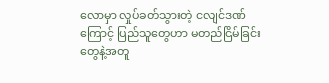လောမှာ လှုပ်ခတ်သွားတဲ့ ငလျင်ဒဏ်ကြောင့် ပြည်သူတွေဟာ မတည်ငြိမ်ခြင်းတွေနဲ့အတူ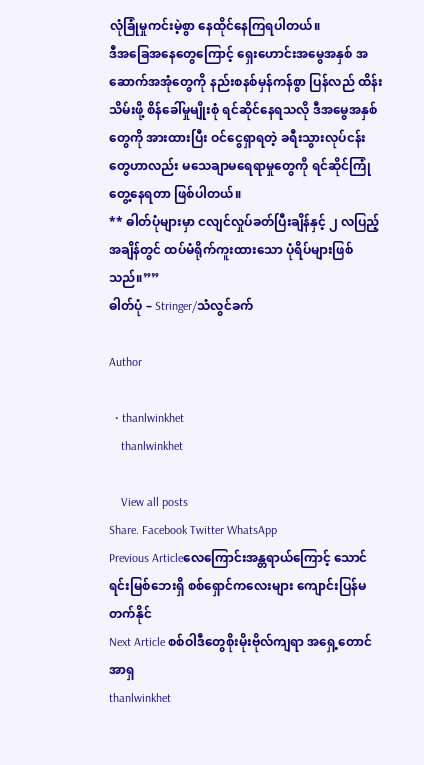လုံခြုံမှုကင်းမဲ့စွာ နေထိုင်နေကြရပါတယ်။
ဒီအခြေအနေတွေကြောင့် ရှေးဟောင်းအမွေအနှစ် အဆောက်အအုံတွေကို နည်းစနစ်မှန်ကန်စွာ ပြန်လည် ထိန်းသိမ်းဖို့ စိန်ခေါ်မှုမျိုးစုံ ရင်ဆိုင်နေရသလို ဒီအမွေအနှစ်တွေကို အားထားပြီး ဝင်ငွေရှာရတဲ့ ခရီးသွားလုပ်ငန်းတွေဟာလည်း မသေချာမရေရာမှုတွေကို ရင်ဆိုင်ကြုံတွေ့နေရတာ ဖြစ်ပါတယ်။
** ဓါတ်ပုံများမှာ ငလျင်လှုပ်ခတ်ပြီးချိန်နှင့် ၂ လပြည့်အချိန်တွင် ထပ်မံရိုက်ကူးထားသော ပုံရိပ်များဖြစ်သည်။””
ဓါတ်ပုံ – Stringer/သံလွင်ခက်

Author

  • thanlwinkhet
    thanlwinkhet

    View all posts
Share. Facebook Twitter WhatsApp
Previous Articleလေကြောင်းအန္တရာယ်ကြောင့် သောင်ရင်းမြစ်ဘေးရှိ စစ်ရှောင်ကလေးများ ကျောင်းပြန်မတက်နိုင်
Next Article စစ်ဝါဒီတွေစိုးမိုးဗိုလ်ကျရာ အရှေ့တောင်အာရှ
thanlwinkhet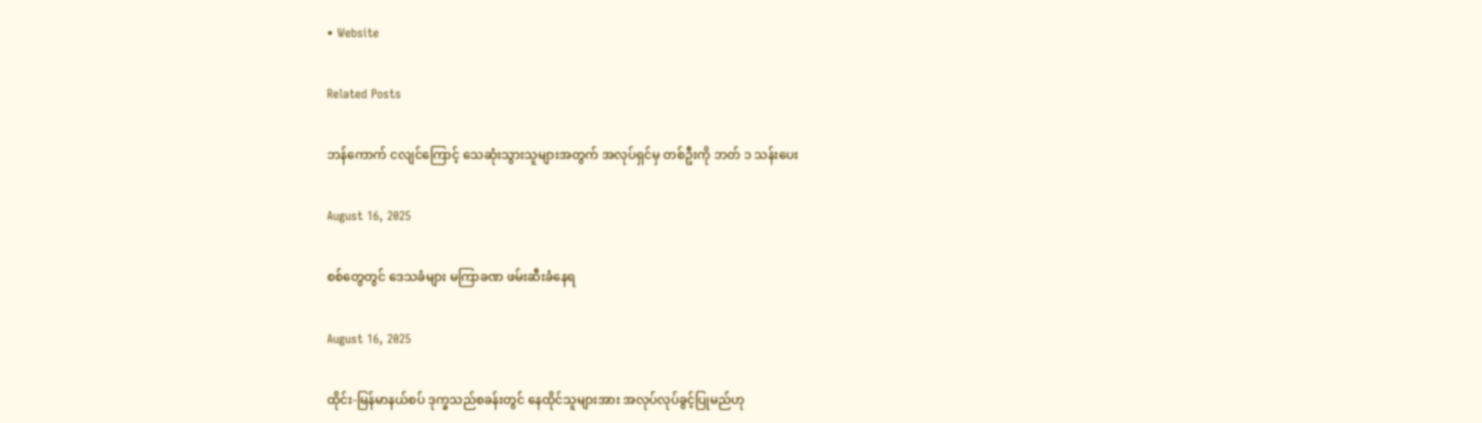• Website

Related Posts

ဘန်ကောက် ငလျင်ကြောင့် သေဆုံးသွားသူများအတွက် အလုပ်ရှင်မှ တစ်ဦးကို ဘတ် ၁ သန်းပေး

August 16, 2025

စစ်တွေတွင် ဒေသခံများ မကြာခဏ ဖမ်းဆီးခံနေရ

August 16, 2025

ထိုင်း-မြန်မာနယ်စပ် ဒုက္ခသည်စခန်းတွင် နေထိုင်သူများအား အလုပ်လုပ်ခွင့်ပြုမည်ဟု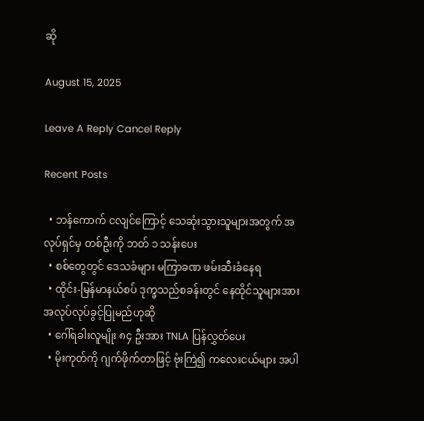ဆို

August 15, 2025

Leave A Reply Cancel Reply

Recent Posts

  • ဘန်ကောက် ငလျင်ကြောင့် သေဆုံးသွားသူများအတွက် အလုပ်ရှင်မှ တစ်ဦးကို ဘတ် ၁ သန်းပေး
  • စစ်တွေတွင် ဒေသခံများ မကြာခဏ ဖမ်းဆီးခံနေရ
  • ထိုင်း-မြန်မာနယ်စပ် ဒုက္ခသည်စခန်းတွင် နေထိုင်သူများအား အလုပ်လုပ်ခွင့်ပြုမည်ဟုဆို
  • ဂေါ်ရခါးလူမျိုး ၈၄ ဦးအား TNLA ပြန်လွှတ်ပေး
  • မိုးကုတ်ကို ဂျက်ဖိုက်တာဖြင့် ဗုံးကြဲ၍ ကလေးငယ်များ အပါ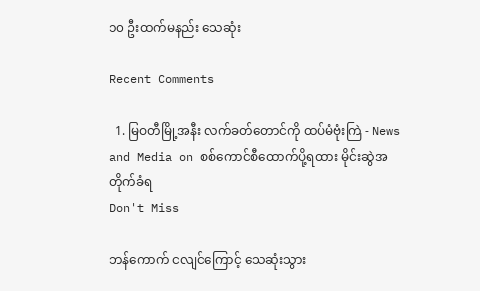၁၀ ဦးထက်မနည်း သေဆုံး

Recent Comments

  1. မြဝတီမြို့အနီး လက်ခတ်တောင်ကို ထပ်မံဗုံးကြဲ - News and Media on စစ်ကောင်စီထောက်ပို့ရထား မိုင်းဆွဲအတိုက်ခံရ
Don't Miss

ဘန်ကောက် ငလျင်ကြောင့် သေဆုံးသွား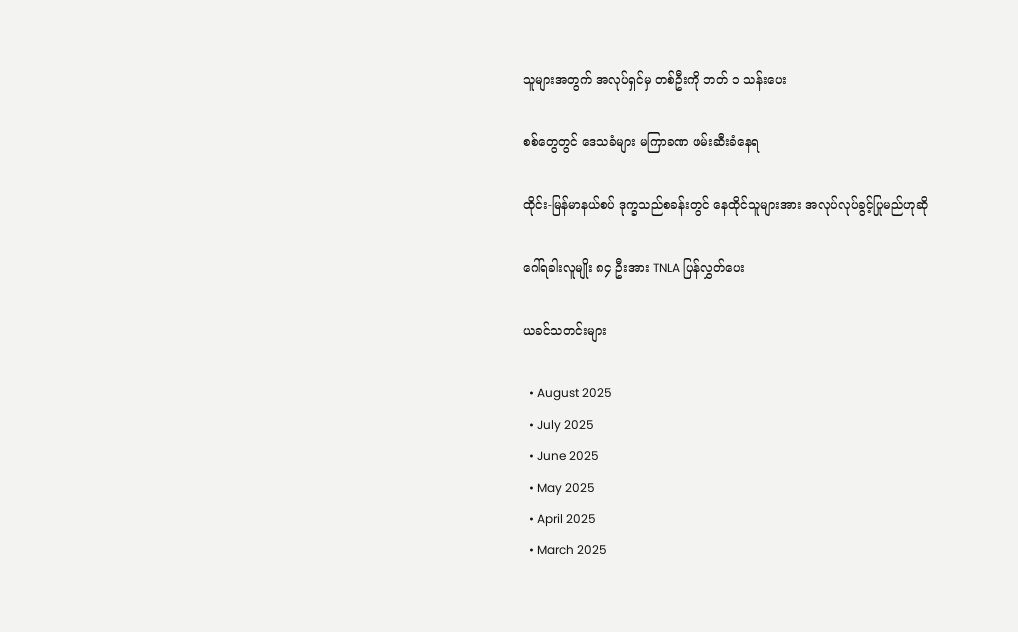သူများအတွက် အလုပ်ရှင်မှ တစ်ဦးကို ဘတ် ၁ သန်းပေး

စစ်တွေတွင် ဒေသခံများ မကြာခဏ ဖမ်းဆီးခံနေရ

ထိုင်း-မြန်မာနယ်စပ် ဒုက္ခသည်စခန်းတွင် နေထိုင်သူများအား အလုပ်လုပ်ခွင့်ပြုမည်ဟုဆို

ဂေါ်ရခါးလူမျိုး ၈၄ ဦးအား TNLA ပြန်လွှတ်ပေး

ယခင်သတင်းများ

  • August 2025
  • July 2025
  • June 2025
  • May 2025
  • April 2025
  • March 2025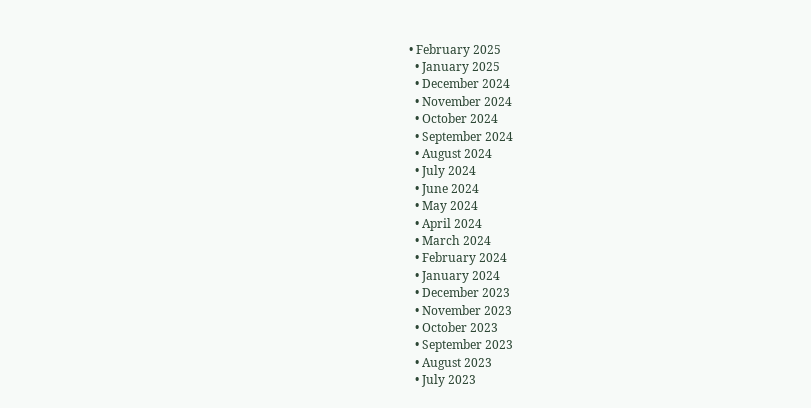• February 2025
  • January 2025
  • December 2024
  • November 2024
  • October 2024
  • September 2024
  • August 2024
  • July 2024
  • June 2024
  • May 2024
  • April 2024
  • March 2024
  • February 2024
  • January 2024
  • December 2023
  • November 2023
  • October 2023
  • September 2023
  • August 2023
  • July 2023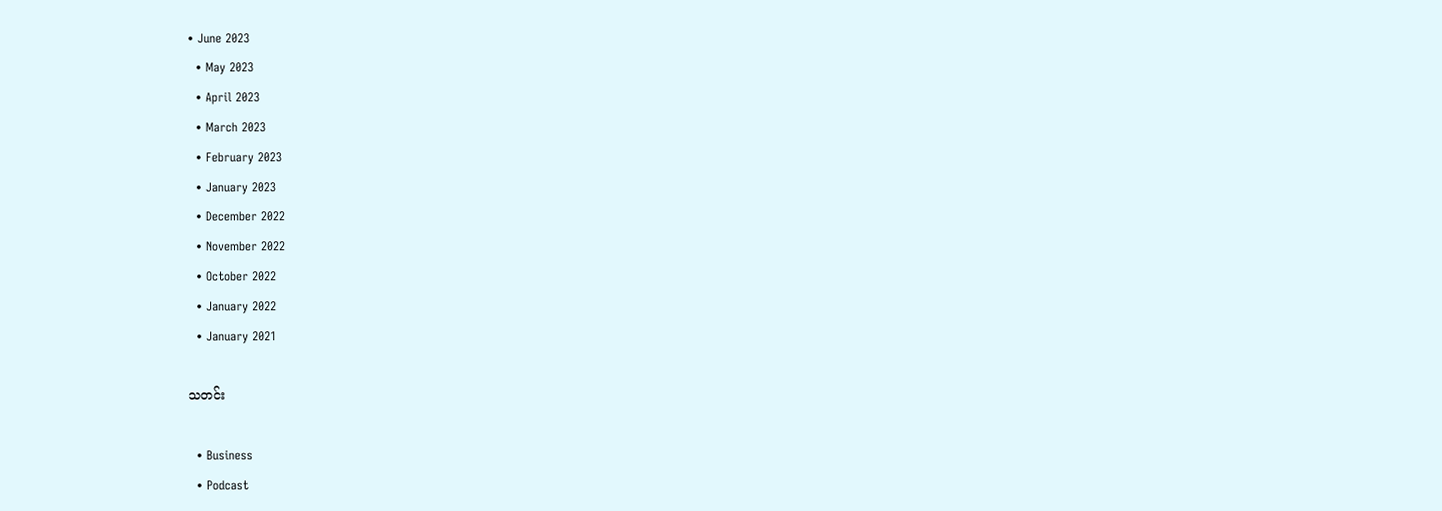• June 2023
  • May 2023
  • April 2023
  • March 2023
  • February 2023
  • January 2023
  • December 2022
  • November 2022
  • October 2022
  • January 2022
  • January 2021

သတင်း

  • Business
  • Podcast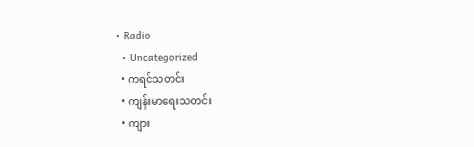• Radio
  • Uncategorized
  • ကရင်သတင်း
  • ကျန်းမာရေးသတင်း
  • ကျား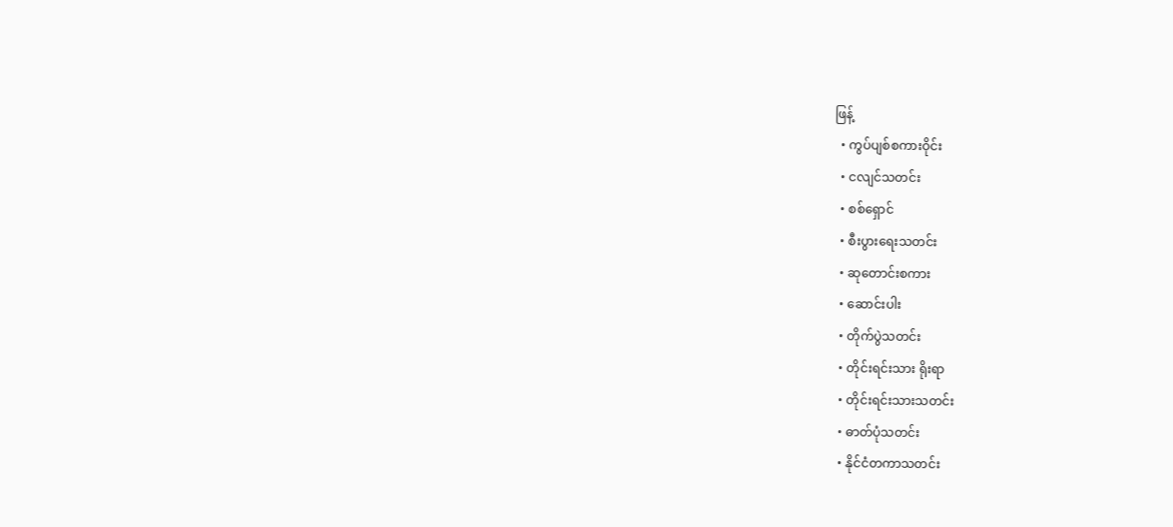ဖြန့်
  • ကွပ်ပျစ်စကားဝိုင်း
  • ငလျင်သတင်း
  • စစ်ရှောင်
  • စီးပွားရေးသတင်း
  • ဆုတောင်းစကား
  • ဆောင်းပါး
  • တိုက်ပွဲသတင်း
  • တိုင်းရင်းသား ရိုးရာ
  • တိုင်းရင်းသားသတင်း
  • ဓာတ်ပုံသတင်း
  • နိုင်ငံတကာသတင်း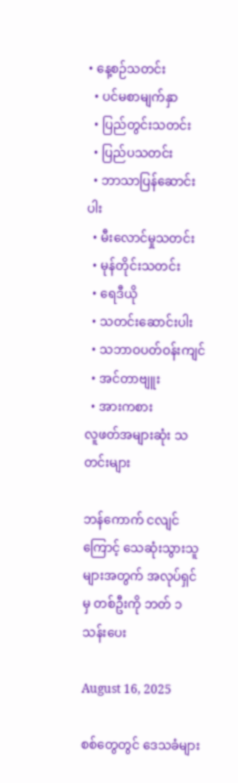• နေ့စဉ်သတင်း
  • ပင်မစာမျက်နှာ
  • ပြည်တွင်းသတင်း
  • ပြည်ပသတင်း
  • ဘာသာပြန်ဆောင်းပါး
  • မီးလောင်မှုသတင်း
  • မုန်တိုင်းသတင်း
  • ရေဒီယို
  • သတင်းဆောင်းပါး
  • သဘာဝပတ်ဝန်းကျင်
  • အင်တာဗျူး
  • အားကစား
လူဖတ်အများဆုံး သတင်းများ

ဘန်ကောက် ငလျင်ကြောင့် သေဆုံးသွားသူများအတွက် အလုပ်ရှင်မှ တစ်ဦးကို ဘတ် ၁ သန်းပေး

August 16, 2025

စစ်တွေတွင် ဒေသခံများ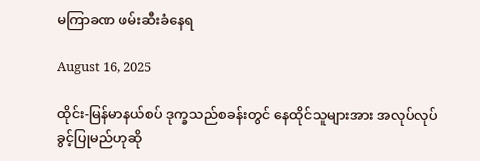မကြာခဏ ဖမ်းဆီးခံနေရ

August 16, 2025

ထိုင်း-မြန်မာနယ်စပ် ဒုက္ခသည်စခန်းတွင် နေထိုင်သူများအား အလုပ်လုပ်ခွင့်ပြုမည်ဟုဆို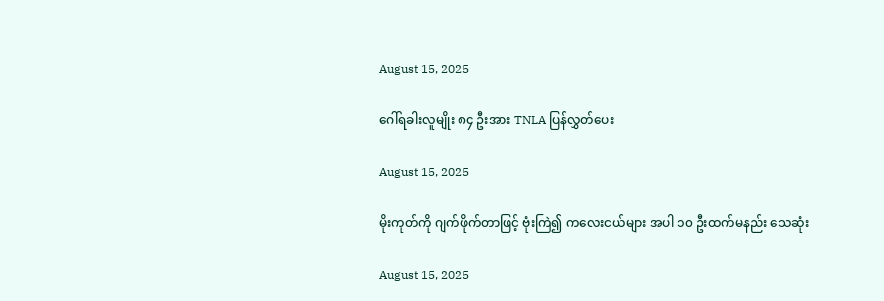August 15, 2025

ဂေါ်ရခါးလူမျိုး ၈၄ ဦးအား TNLA ပြန်လွှတ်ပေး

August 15, 2025

မိုးကုတ်ကို ဂျက်ဖိုက်တာဖြင့် ဗုံးကြဲ၍ ကလေးငယ်များ အပါ ၁၀ ဦးထက်မနည်း သေဆုံး

August 15, 2025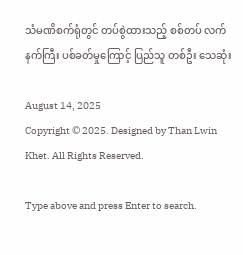သံမဏိစက်ရုံတွင် တပ်စွဲထားသည့် စစ်တပ် လက်နက်ကြီး ပစ်ခတ်မှုကြောင့် ပြည်သူ တစ်ဦး သေဆုံး

August 14, 2025
Copyright © 2025. Designed by Than Lwin Khet. All Rights Reserved.

Type above and press Enter to search.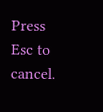Press Esc to cancel.